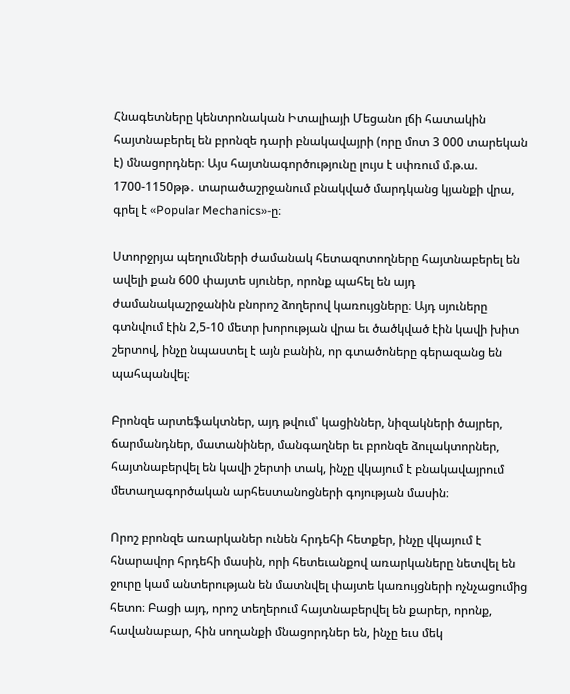Հնագետները կենտրոնական Իտալիայի Մեցանո լճի հատակին հայտնաբերել են բրոնզե դարի բնակավայրի (որը մոտ 3 000 տարեկան է) մնացորդներ։ Այս հայտնագործությունը լույս է սփռում մ.թ.ա. 1700-1150թթ․ տարածաշրջանում բնակված մարդկանց կյանքի վրա, գրել է «Popular Mechanics»-ը։

Ստորջրյա պեղումների ժամանակ հետազոտողները հայտնաբերել են ավելի քան 600 փայտե սյուներ, որոնք պահել են այդ ժամանակաշրջանին բնորոշ ձողերով կառույցները։ Այդ սյուները գտնվում էին 2,5-10 մետր խորության վրա եւ ծածկված էին կավի խիտ շերտով, ինչը նպաստել է այն բանին, որ գտածոները գերազանց են պահպանվել։

Բրոնզե արտեֆակտներ, այդ թվում՝ կացիններ, նիզակների ծայրեր, ճարմանդներ, մատանիներ, մանգաղներ եւ բրոնզե ձուլակտորներ, հայտնաբերվել են կավի շերտի տակ, ինչը վկայում է բնակավայրում մետաղագործական արհեստանոցների գոյության մասին։

Որոշ բրոնզե առարկաներ ունեն հրդեհի հետքեր, ինչը վկայում է հնարավոր հրդեհի մասին, որի հետեւանքով առարկաները նետվել են ջուրը կամ անտերության են մատնվել փայտե կառույցների ոչնչացումից հետո։ Բացի այդ, որոշ տեղերում հայտնաբերվել են քարեր, որոնք, հավանաբար, հին սողանքի մնացորդներ են, ինչը եւս մեկ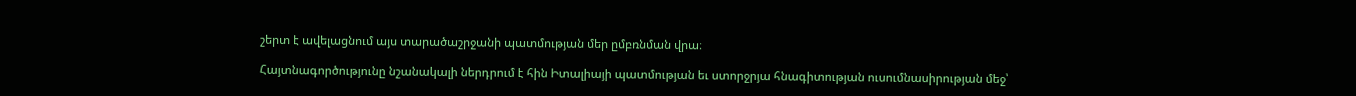շերտ է ավելացնում այս տարածաշրջանի պատմության մեր ըմբռնման վրա։

Հայտնագործությունը նշանակալի ներդրում է հին Իտալիայի պատմության եւ ստորջրյա հնագիտության ուսումնասիրության մեջ՝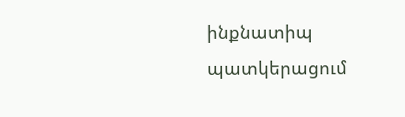ինքնատիպ պատկերացում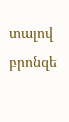տալով բրոնզե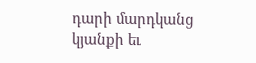դարի մարդկանց կյանքի եւ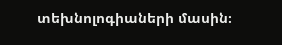տեխնոլոգիաների մասին։